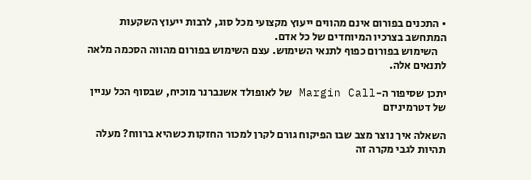• התכנים בפורום אינם מהווים ייעוץ מקצועי מכל סוג, לרבות ייעוץ השקעות המתחשב בצרכיו המיוחדים של כל אדם.
    השימוש בפורום כפוף לתנאי השימוש. עצם השימוש בפורום מהווה הסכמה מלאה לתנאים אלה.

יתכן שסיפור ה-Margin Call של לאופולד אשנברנר מוכיח, שבסוף הכל עניין של דטרמיניזם

השאלה איך נוצר מצב שבו הפיקוח גורם לקרן למכור החזקות כשהיא ברווח? מעלה תהיות לגבי מקרה זה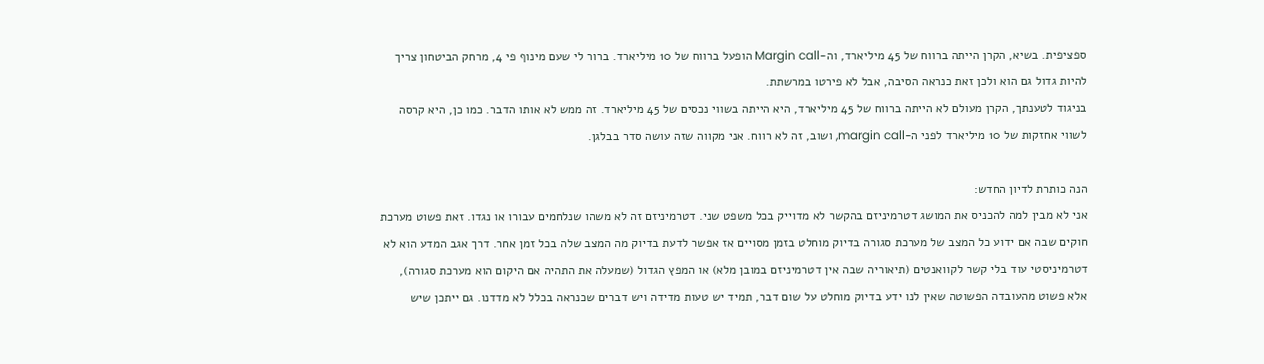ספציפית. בשיא, הקרן הייתה ברווח של 45 מיליארד, וה-Margin call הופעל ברווח של 10 מיליארד. ברור לי שעם מינוף פי 4, מרחק הביטחון צריך להיות גדול גם הוא ולכן זאת כנראה הסיבה, אבל לא פירטו במרשתת.
בניגוד לטענתך, הקרן מעולם לא הייתה ברווח של 45 מיליארד, היא הייתה בשווי נכסים של 45 מיליארד. זה ממש לא אותו הדבר. כמו כן, היא קרסה לשווי אחזקות של 10 מיליארד לפני ה-margin call, ושוב, זה לא רווח. אני מקווה שזה עושה סדר בבלגן.

הנה כותרת לדיון החדש:
אני לא מבין למה להכניס את המושג דטרמיניזם בהקשר לא מדוייק בכל משפט שני. דטרמיניזם זה לא משהו שנלחמים עבורו או נגדו. זאת פשוט מערכת חוקים שבה אם ידוע כל המצב של מערכת סגורה בדיוק מוחלט בזמן מסויים אז אפשר לדעת בדיוק מה המצב שלה בכל זמן אחר. דרך אגב המדע הוא לא דטרמיניסטי עוד בלי קשר לקוואנטים (תיאוריה שבה אין דטרמיניזם במובן מלא) או המפץ הגדול (שמעלה את התהיה אם היקום הוא מערכת סגורה), אלא פשוט מהעובדה הפשוטה שאין לנו ידע בדיוק מוחלט על שום דבר, תמיד יש טעות מדידה ויש דברים שכנראה בכלל לא מדדנו. גם ייתכן שיש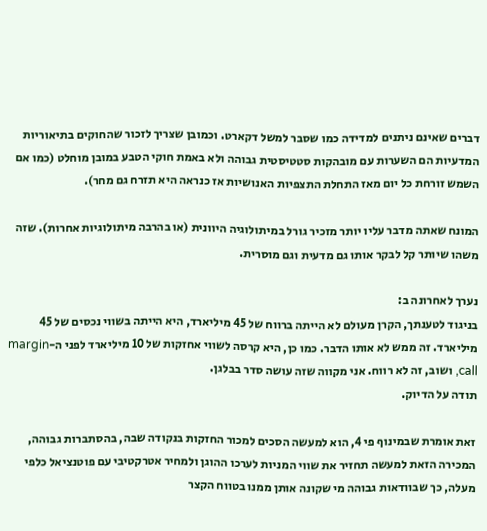דברים שאינם ניתנים למדידה כמו שסבר למשל דקארט. וכמובן שצריך לזכור שהחוקים בתיאוריות המדעיות הם השערות עם מובהקות סטטיסטית גבוהה ולא באמת חוקי הטבע במובן מוחלט (כמו אם השמש זורחת כל יום מאז התחלת התצפיות האנושיות אז כנראה היא תזרח גם מחר).

המונח שאתה מדבר עליו יותר מזכיר גורל במיתולוגיה היוונית (או בהרבה מיתולוגיות אחרות). שזה משהו שיותר קל לבקר אותו גם מדעית וגם מוסרית.

נערך לאחרונה ב:
בניגוד לטענתך, הקרן מעולם לא הייתה ברווח של 45 מיליארד, היא הייתה בשווי נכסים של 45 מיליארד. זה ממש לא אותו הדבר. כמו כן, היא קרסה לשווי אחזקות של 10 מיליארד לפני ה-margin call, ושוב, זה לא רווח. אני מקווה שזה עושה סדר בבלגן.
תודה על הדיוק.

זאת אומרת שבמינוף פי 4, הוא למעשה הסכים למכור החזקות בנקודה שבה, בהסתברות גבוהה, המכירה הזאת למעשה תחזיר את שווי המניות לערכו ההוגן ולמחיר אטרקטיבי עם פוטנציאל כלפי מעלה, כך שבוודאות גבוהה מי שקונה אותן ממנו בטווח הקצר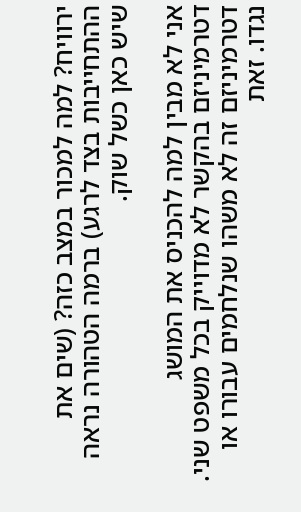ירוויח? למה למכור במצב כזה? (שים את ההתחייבות בצד לרגע) ברמה הטהורה נראה שיש כאן כשל שוק.

אני לא מבין למה להכניס את המושג דטרמיניזם בהקשר לא מדוייק בכל משפט שני. דטרמיניזם זה לא משהו שנלחמים עבורו או נגדו. זאת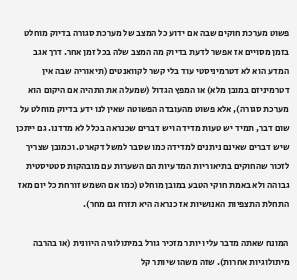פשוט מערכת חוקים שבה אם ידוע כל המצב של מערכת סגורה בדיוק מוחלט בזמן מסויים אז אפשר לדעת בדיוק מה המצב שלה בכל זמן אחר. דרך אגב המדע הוא לא דטרמיניסטי עוד בלי קשר לקוואנטים (תיאוריה שבה אין דטרמיניזם במובן מלא) או המפץ הגדול (שמעלה את התהיה אם היקום הוא מערכת סגורה), אלא פשוט מהעובדה הפשוטה שאין לנו ידע בדיוק מוחלט על שום דבר, תמיד יש טעות מדידה ויש דברים שכנראה בכלל לא מדדנו. גם ייתכן שיש דברים שאינם ניתנים למדידה כמו שסבר למשל דקארט. וכמובן שצריך לזכור שהחוקים בתיאוריות המדעיות הם השערות עם מובהקות סטטיסטית גבוהה ולא באמת חוקי הטבע במובן מוחלט (כמו אם השמש זורחת כל יום מאז התחלת התצפיות האנושיות אז כנראה היא תזרח גם מחר).

המונח שאתה מדבר עליו יותר מזכיר גורל במיתולוגיה היוונית (או בהרבה מיתולוגיות אחרות). שזה משהו שיותר קל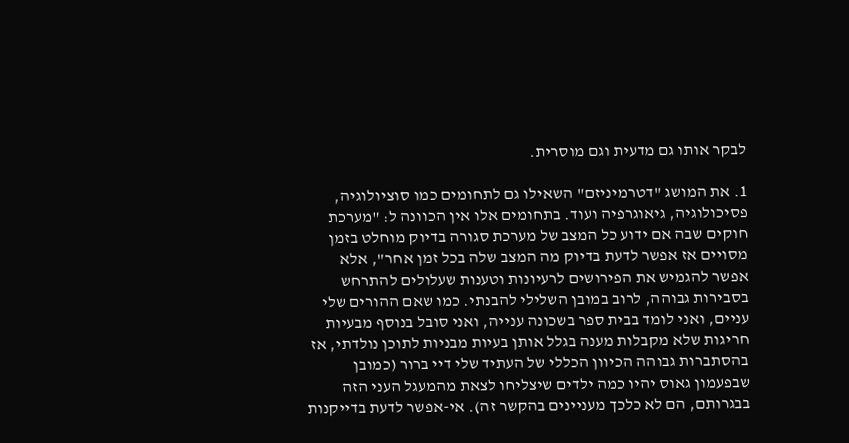לבקר אותו גם מדעית וגם מוסרית.

1. את המושג "דטרמיניזם" השאילו גם לתחומים כמו סוציולוגיה, פסיכולוגיה, גיאוגרפיה ועוד. בתחומים אלו אין הכוונה ל: "מערכת חוקים שבה אם ידוע כל המצב של מערכת סגורה בדיוק מוחלט בזמן מסויים אז אפשר לדעת בדיוק מה המצב שלה בכל זמן אחר", אלא אפשר להגמיש את הפירושים לרעיונות וטענות שעלולים להתרחש בסבירות גבוהה, לרוב במובן השלילי להבנתי. כמו שאם ההורים שלי עניים, ואני לומד בבית ספר בשכונה ענייה, ואני סובל בנוסף מבעיות חריגות שלא מקבלות מענה בגלל אותן בעיות מבניות לתוכן נולדתי, אז בהסתברות גבוהה הכיוון הכללי של העתיד שלי דיי ברור (כמובן שבפעמון גאוס יהיו כמה ילדים שיצליחו לצאת מהמעגל העני הזה בבגרותם, הם לא כלכך מעניינים בהקשר זה). אי-אפשר לדעת בדייקנות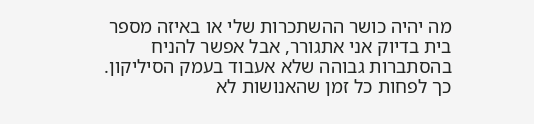מה יהיה כושר ההשתכרות שלי או באיזה מספר בית בדיוק אני אתגורר, אבל אפשר להניח בהסתברות גבוהה שלא אעבוד בעמק הסיליקון. כך לפחות כל זמן שהאנושות לא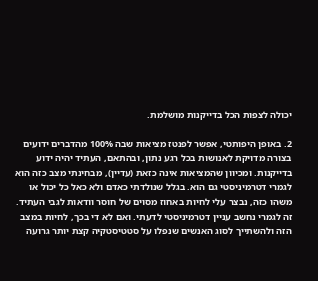יכולה לצפות הכל בדייקנות מושלמת.

2. באופן היפותטי, אפשר לפנטז מציאות שבה 100% מהדברים ידועים בצורה מדויקת לאנושות בכל רגע נתון, ובהתאם, העתיד יהיה ידוע בדייקנות. ומכיוון שהמציאות אינה כזאת (עדיין), מבחינתי מצב כזה הוא לגמרי דטרמיניסטי גם הוא. בגלל שנולדתי כאדם ולא כאל כל יכול או משהו כזה, נבצר עלי לחיות באחוז מסוים של חוסר וודאות לגבי העתיד. זה לגמרי נחשב עניין דטרמיניסטי לדעתי. ואם לא די בכך, לחיות במצב הזה ולהשתייך לסוג האנשים שנפלו על סטטיסטקיה קצת יותר גרועה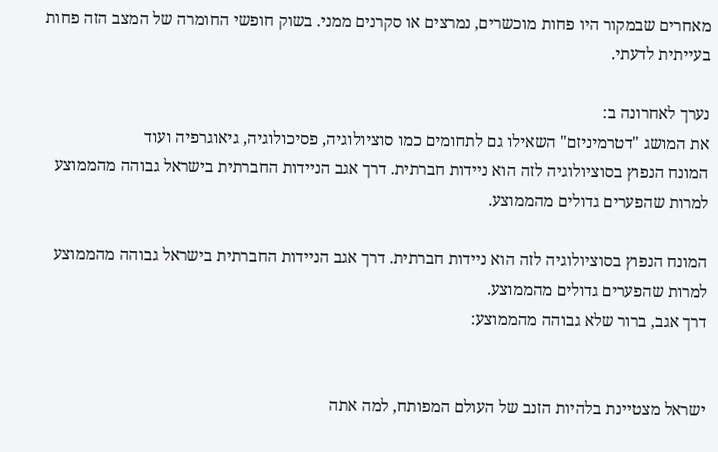מאחרים שבמקור היו פחות מוכשרים, נמרצים או סקרנים ממני. בשוק חופשי החומרה של המצב הזה פחות בעייתית לדעתי.

נערך לאחרונה ב:
את המושג "דטרמיניזם" השאילו גם לתחומים כמו סוציולוגיה, פסיכולוגיה, גיאוגרפיה ועוד
המונח הנפוץ בסוציולוגיה לזה הוא ניידות חברתית. דרך אגב הניידות החברתית בישראל גבוהה מהממוצע למרות שהפערים גדולים מהממוצע.

המונח הנפוץ בסוציולוגיה לזה הוא ניידות חברתית. דרך אגב הניידות החברתית בישראל גבוהה מהממוצע למרות שהפערים גדולים מהממוצע.
דרך אגב, ברור שלא גבוהה מהממוצע:


ישראל מצטיינת בלהיות הזנב של העולם המפותח, למה אתה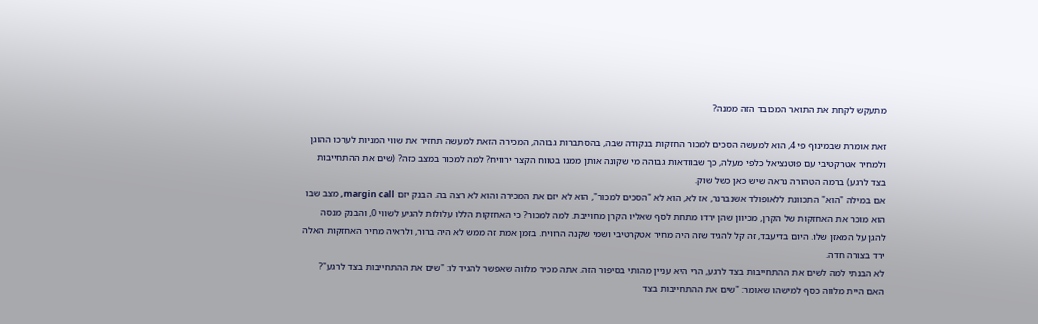מתעקש לקחת את התואר המכובד הזה ממנה?

זאת אומרת שבמינוף פי 4, הוא למעשה הסכים למכור החזקות בנקודה שבה, בהסתברות גבוהה, המכירה הזאת למעשה תחזיר את שווי המניות לערכו ההוגן ולמחיר אטרקטיבי עם פוטנציאל כלפי מעלה, כך שבוודאות גבוהה מי שקונה אותן ממנו בטווח הקצר ירוויח? למה למכור במצב כזה? (שים את ההתחייבות בצד לרגע) ברמה הטהורה נראה שיש כאן כשל שוק.
אם במילה "הוא" התכוונת ללאופולד אשנברנר, אז לא, הוא לא "הסכים למכור", הוא לא יזם את המכירה והוא לא רצה בה. הבנק יזם margin call, מצב שבו הוא מוכר את האחזקות של הקרן, מכיוון שהן ירדו מתחת לסף שאליו הקרן מחוייבת. למה למכור? כי האחזקות הללו עלולות להגיע לשווי 0, והבנק מנסה להגן על המאזן שלו. היום בדיעבד, זה קל להגיד שזה היה מחיר אטקרטיבי ושמי שקנה הרוויח. בזמן אמת זה ממש לא היה ברור, ולראיה מחיר האחזקות האלה ירד בצורה חדה.
לא הבנתי למה לשים את ההתחייבות בצד לרגע, הרי היא עניין מהותי בסיפור הזה. אתה מכיר מלווה שאפשר להגיד לו: "שים את ההתחייבות בצד לרגע"? האם היית מלווה כסף למישהו שאומר: "שים את ההתחייבות בצד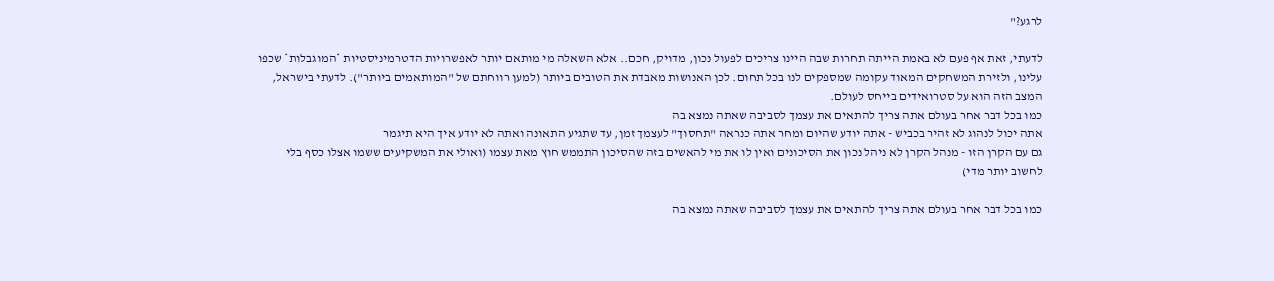לרגע?"

לדעתי, זאת אף פעם לא באמת הייתה תחרות שבה היינו צריכים לפעול נכון, מדויק, חכם.. אלא השאלה מי מותאם יותר לאפשרויות הדטרמיניסטיות *המוגבלות* שכפו עלינו, ולזירת המשחקים המאוד עקומה שמספקים לנו בכל תחום. לכן האנושות מאבדת את הטובים ביותר (למען רווחתם של "המותאמים ביותר"). לדעתי בישראל, המצב הזה הוא על סטרואידים בייחס לעולם.
כמו בכל דבר אחר בעולם אתה צריך להתאים את עצמך לסביבה שאתה נמצא בה
אתה יכול לנהוג לא זהיר בכביש - אתה יודע שהיום ומחר אתה כנראה "תחסוך" לעצמך זמן, עד שתגיע התאונה ואתה לא יודע איך היא תיגמר
גם עם הקרן הזו - מנהל הקרן לא ניהל נכון את הסיכונים ואין לו את מי להאשים בזה שהסיכון התממש חוץ מאת עצמו (ואולי את המשקיעים ששמו אצלו כסף בלי לחשוב יותר מדי)

כמו בכל דבר אחר בעולם אתה צריך להתאים את עצמך לסביבה שאתה נמצא בה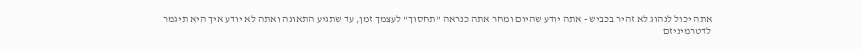אתה יכול לנהוג לא זהיר בכביש - אתה יודע שהיום ומחר אתה כנראה "תחסוך" לעצמך זמן, עד שתגיע התאונה ואתה לא יודע איך היא תיגמר
לדטרמיניזם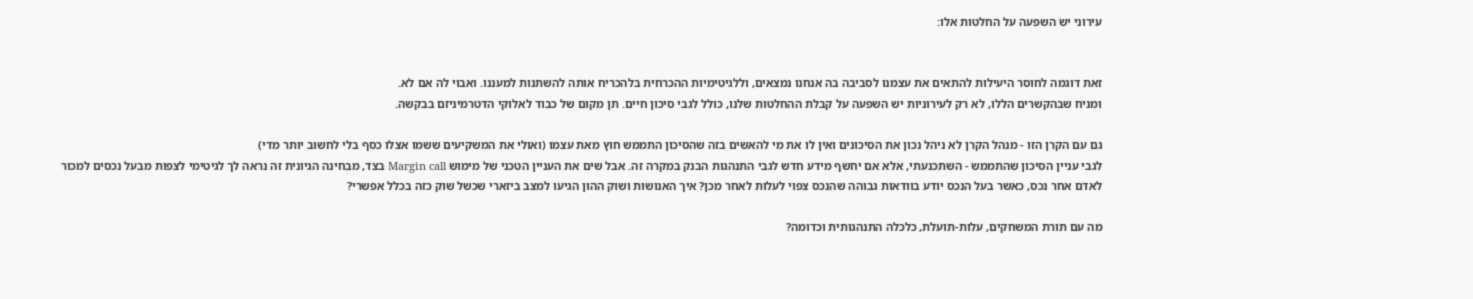עירוני יש השפעה על החלטות אלו:


זאת דוגמה לחוסר היעילות להתאים את עצמנו לסביבה בה אנחנו נמצאים, וללגיטימיות ההכרחית בלהכריח אותה להשתנות למעננו. ואבוי לה אם לא.
ומניח שבהקשרים הללו, לא רק לעירוניות יש השפעה על קבלת ההחלטות שלנו, כולל לגבי סיכון חיים. תן מקום של כבוד לאלוקי הדטרמיניזם בבקשה.

גם עם הקרן הזו - מנהל הקרן לא ניהל נכון את הסיכונים ואין לו את מי להאשים בזה שהסיכון התממש חוץ מאת עצמו (ואולי את המשקיעים ששמו אצלו כסף בלי לחשוב יותר מדי)
לגבי עניין הסיכון שהתממש - השתכנעתי, אלא אם יחשף מידע חדש לגבי התנהגות הבנק במקרה זה. אבל שים את העניין הטכני של מימוש Margin call בצד, מבחינה הגיונית זה נראה לך לגיטימי לצפות מבעל נכסים למכור לאדם אחר נכס, כאשר בעל הנכס יודע בוודאות גבוהה שהנכס צפוי לעלות לאחר מכן? איך האנושות ושוק ההון הגיעו למצב ביזארי שכשל שוק כזה בכלל אפשרי?

מה עם תורת המשחקים, עלות-תועלת, כלכלה התנהגותית וכדומה?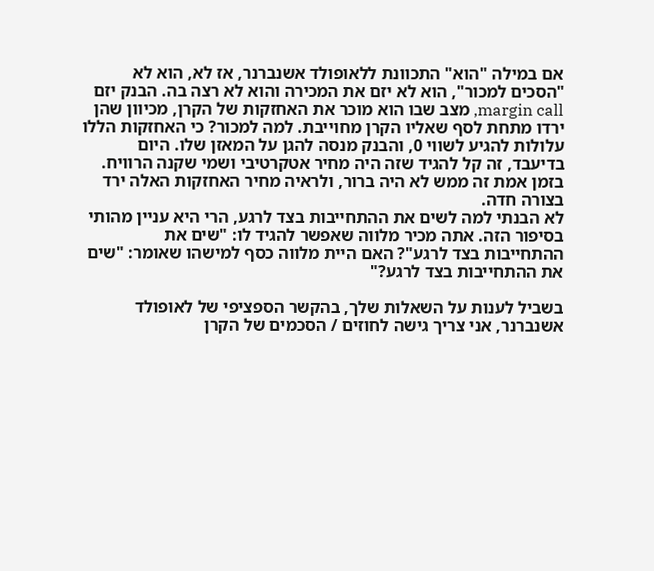אם במילה "הוא" התכוונת ללאופולד אשנברנר, אז לא, הוא לא "הסכים למכור", הוא לא יזם את המכירה והוא לא רצה בה. הבנק יזם margin call, מצב שבו הוא מוכר את האחזקות של הקרן, מכיוון שהן ירדו מתחת לסף שאליו הקרן מחוייבת. למה למכור? כי האחזקות הללו עלולות להגיע לשווי 0, והבנק מנסה להגן על המאזן שלו. היום בדיעבד, זה קל להגיד שזה היה מחיר אטקרטיבי ושמי שקנה הרוויח. בזמן אמת זה ממש לא היה ברור, ולראיה מחיר האחזקות האלה ירד בצורה חדה.
לא הבנתי למה לשים את ההתחייבות בצד לרגע, הרי היא עניין מהותי בסיפור הזה. אתה מכיר מלווה שאפשר להגיד לו: "שים את ההתחייבות בצד לרגע"? האם היית מלווה כסף למישהו שאומר: "שים את ההתחייבות בצד לרגע?"

בשביל לענות על השאלות שלך, בהקשר הספציפי של לאופולד אשנברנר, אני צריך גישה לחוזים / הסכמים של הקרן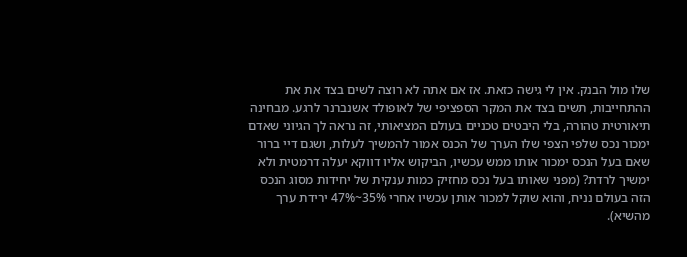שלו מול הבנק. אין לי גישה כזאת. אז אם אתה לא רוצה לשים בצד את את ההתחייבות, תשים בצד את המקר הספציפי של לאופולד אשנברנר לרגע. מבחינה תיאורטית טהורה, בלי היבטים טכניים בעולם המציאותי, זה נראה לך הגיוני שאדם ימכור נכס שלפי הצפי שלו הערך של הכנס אמור להמשיך לעלות, ושגם דיי ברור שאם בעל הנכס ימכור אותו ממש עכשיו, הביקוש אליו דווקא יעלה דרמטית ולא ימשיך לרדת? (מפני שאותו בעל נכס מחזיק כמות ענקית של יחידות מסוג הנכס הזה בעולם נניח, והוא שוקל למכור אותן עכשיו אחרי 35%~47% ירידת ערך מהשיא).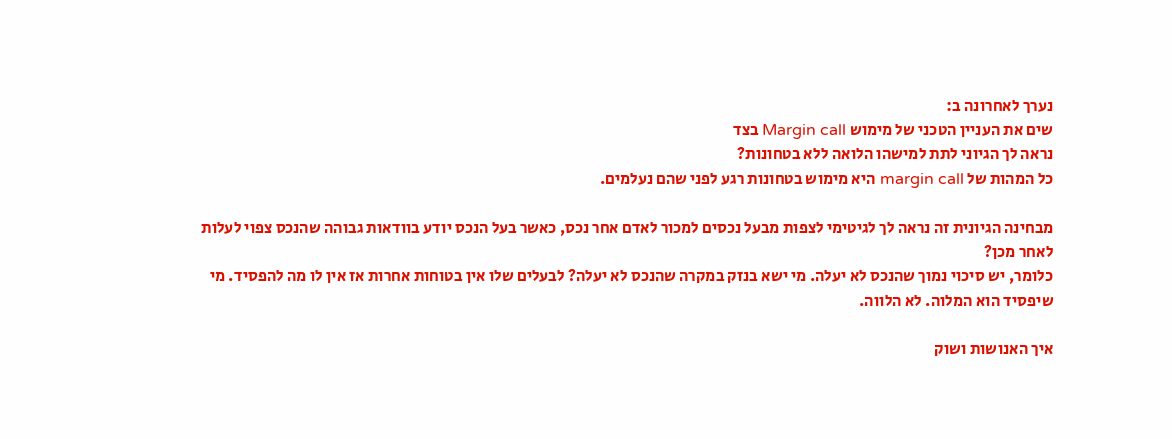נערך לאחרונה ב:
שים את העניין הטכני של מימוש Margin call בצד
נראה לך הגיוני לתת למישהו הלואה ללא בטחונות?
כל המהות של margin call היא מימוש בטחונות רגע לפני שהם נעלמים.

מבחינה הגיונית זה נראה לך לגיטימי לצפות מבעל נכסים למכור לאדם אחר נכס, כאשר בעל הנכס יודע בוודאות גבוהה שהנכס צפוי לעלות לאחר מכן?
כלומר, יש סיכוי נמוך שהנכס לא יעלה. מי ישא בנזק במקרה שהנכס לא יעלה? לבעלים שלו אין בטוחות אחרות אז אין לו מה להפסיד. מי שיפסיד הוא המלוה. לא הלווה.

איך האנושות ושוק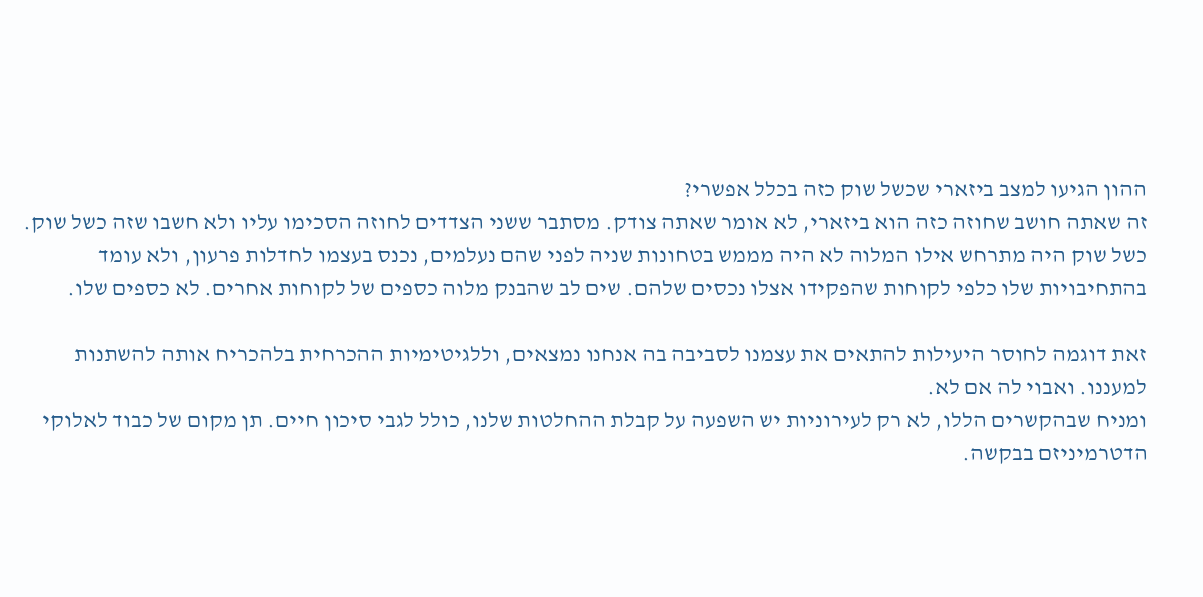ההון הגיעו למצב ביזארי שכשל שוק כזה בכלל אפשרי?
זה שאתה חושב שחוזה כזה הוא ביזארי, לא אומר שאתה צודק. מסתבר ששני הצדדים לחוזה הסכימו עליו ולא חשבו שזה כשל שוק. כשל שוק היה מתרחש אילו המלוה לא היה מממש בטחונות שניה לפני שהם נעלמים, נכנס בעצמו לחדלות פרעון, ולא עומד בהתחיבויות שלו כלפי לקוחות שהפקידו אצלו נכסים שלהם. שים לב שהבנק מלוה כספים של לקוחות אחרים. לא כספים שלו.

זאת דוגמה לחוסר היעילות להתאים את עצמנו לסביבה בה אנחנו נמצאים, וללגיטימיות ההכרחית בלהכריח אותה להשתנות למעננו. ואבוי לה אם לא.
ומניח שבהקשרים הללו, לא רק לעירוניות יש השפעה על קבלת ההחלטות שלנו, כולל לגבי סיכון חיים. תן מקום של כבוד לאלוקי הדטרמיניזם בבקשה.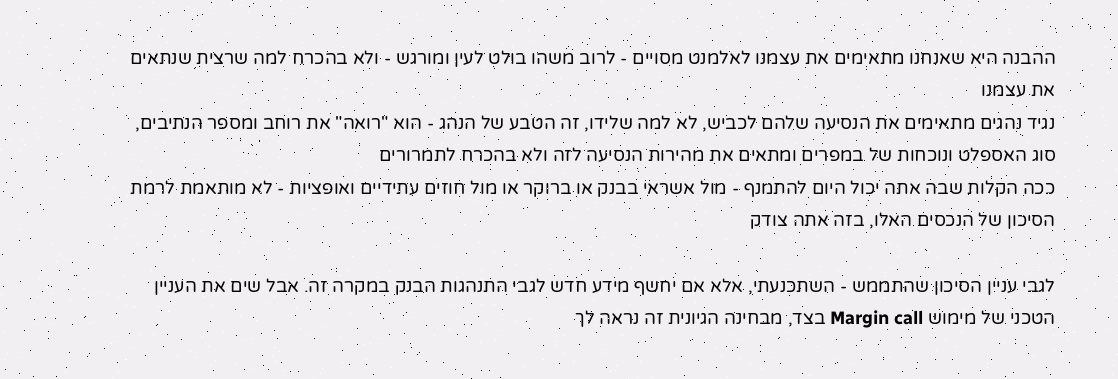ההבנה היא שאנחנו מתאימים את עצמנו לאלמנט מסויים - לרוב משהו בולט לעין ומורגש - ולא בהכרח למה שרצית שנתאים את עצמנו
נגיד נהגים מתאימים את הנסיעה שלהם לכביש, לא למה שלידו, זה הטבע של הנהג - הוא "רואה" את רוחב ומספר הנתיבים, סוג האספלט ונוכחות של במפרים ומתאים את מהירות הנסיעה לזה ולא בהכרח לתמרורים
ככה הקלות שבה אתה יכול היום להתמנף - מול אשראי בבנק או ברוקר או מול חוזים עתידיים ואופציות - לא מותאמת לרמת הסיכון של הנכסים האלו, בזה אתה צודק

לגבי עניין הסיכון שהתממש - השתכנעתי, אלא אם יחשף מידע חדש לגבי התנהגות הבנק במקרה זה. אבל שים את העניין הטכני של מימוש Margin call בצד, מבחינה הגיונית זה נראה לך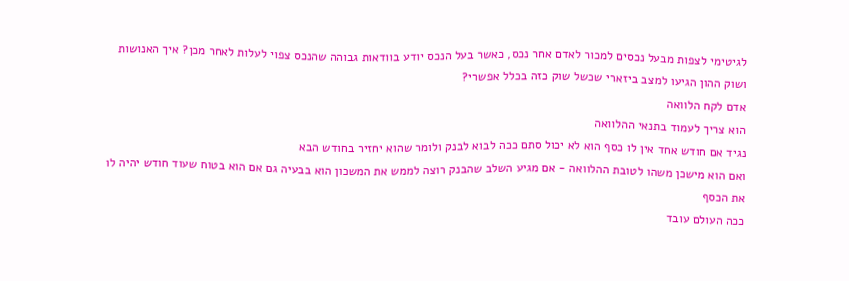לגיטימי לצפות מבעל נכסים למכור לאדם אחר נכס, כאשר בעל הנכס יודע בוודאות גבוהה שהנכס צפוי לעלות לאחר מכן? איך האנושות ושוק ההון הגיעו למצב ביזארי שכשל שוק כזה בכלל אפשרי?
אדם לקח הלוואה
הוא צריך לעמוד בתנאי ההלוואה
נגיד אם חודש אחד אין לו כסף הוא לא יכול סתם ככה לבוא לבנק ולומר שהוא יחזיר בחודש הבא
ואם הוא מישכן משהו לטובת ההלוואה - אם מגיע השלב שהבנק רוצה לממש את המשכון הוא בבעיה גם אם הוא בטוח שעוד חודש יהיה לו את הכסף
ככה העולם עובד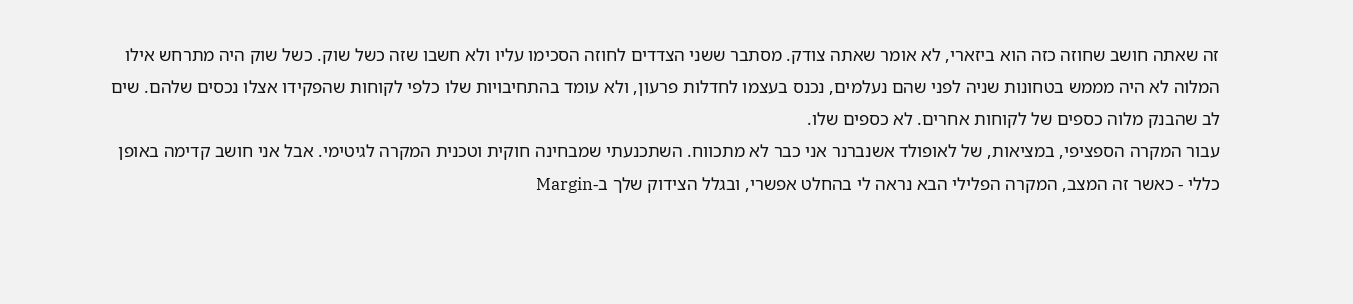זה שאתה חושב שחוזה כזה הוא ביזארי, לא אומר שאתה צודק. מסתבר ששני הצדדים לחוזה הסכימו עליו ולא חשבו שזה כשל שוק. כשל שוק היה מתרחש אילו המלוה לא היה מממש בטחונות שניה לפני שהם נעלמים, נכנס בעצמו לחדלות פרעון, ולא עומד בהתחיבויות שלו כלפי לקוחות שהפקידו אצלו נכסים שלהם. שים לב שהבנק מלוה כספים של לקוחות אחרים. לא כספים שלו.
עבור המקרה הספציפי, במציאות, של לאופולד אשנברנר אני כבר לא מתכווח. השתכנעתי שמבחינה חוקית וטכנית המקרה לגיטימי. אבל אני חושב קדימה באופן כללי - כאשר זה המצב, המקרה הפלילי הבא נראה לי בהחלט אפשרי, ובגלל הצידוק שלך ב-Margin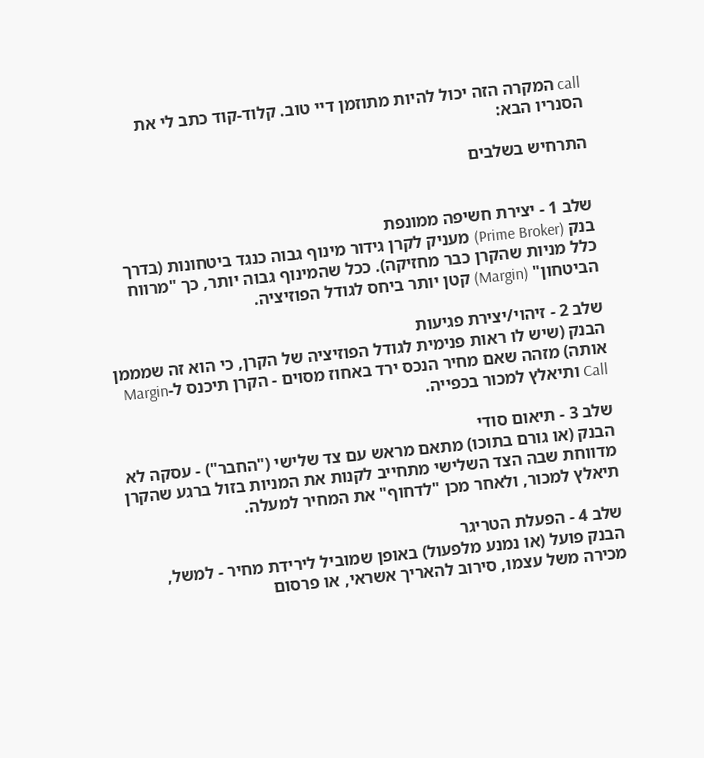call המקרה הזה יכול להיות מתוזמן דיי טוב. קלוד-קוד כתב לי את הסנריו הבא:

התרחיש בשלבים


שלב 1 - יצירת חשיפה ממונפת
בנק (Prime Broker) מעניק לקרן גידור מינוף גבוה כנגד ביטחונות (בדרך כלל מניות שהקרן כבר מחזיקה). ככל שהמינוף גבוה יותר, כך "מרווח הביטחון" (Margin) קטן יותר ביחס לגודל הפוזיציה.

שלב 2 - זיהוי/יצירת פגיעות
הבנק (שיש לו ראות פנימית לגודל הפוזיציה של הקרן, כי הוא זה שמממן אותה) מזהה שאם מחיר הנכס ירד באחוז מסוים - הקרן תיכנס ל-Margin Call ותיאלץ למכור בכפייה.

שלב 3 - תיאום סודי
הבנק (או גורם בתוכו) מתאם מראש עם צד שלישי ("החבר") - עסקה לא מדווחת שבה הצד השלישי מתחייב לקנות את המניות בזול ברגע שהקרן תיאלץ למכור, ולאחר מכן "לדחוף" את המחיר למעלה.

שלב 4 - הפעלת הטריגר
הבנק פועל (או נמנע מלפעול) באופן שמוביל לירידת מחיר - למשל, מכירה משל עצמו, סירוב להאריך אשראי, או פרסום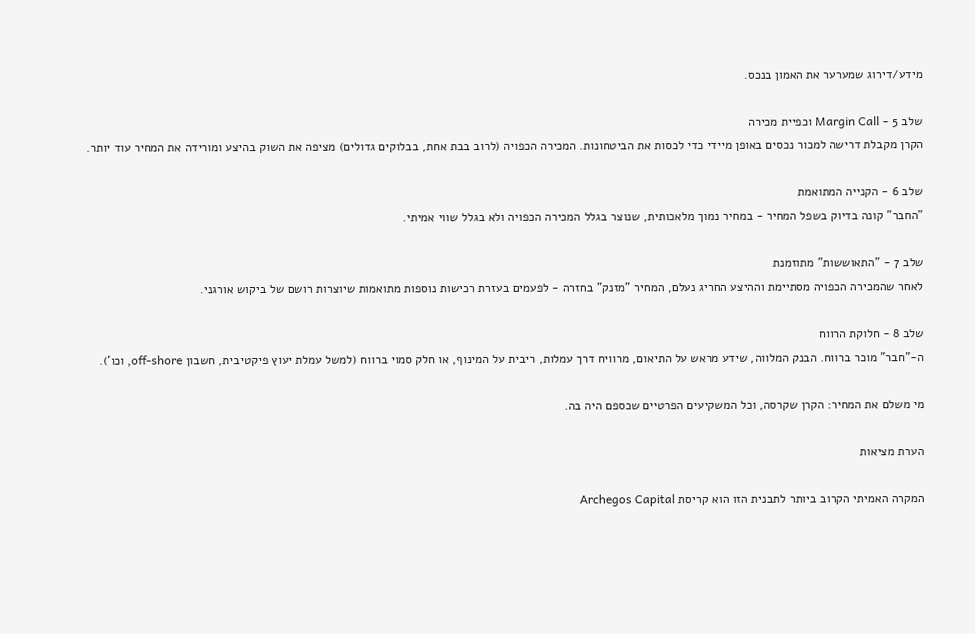מידע/דירוג שמערער את האמון בנכס.

שלב 5 - Margin Call וכפיית מכירה
הקרן מקבלת דרישה למכור נכסים באופן מיידי כדי לכסות את הביטחונות. המכירה הכפויה (לרוב בבת אחת, בבלוקים גדולים) מציפה את השוק בהיצע ומורידה את המחיר עוד יותר.

שלב 6 - הקנייה המתואמת
"החבר" קונה בדיוק בשפל המחיר - במחיר נמוך מלאכותית, שנוצר בגלל המכירה הכפויה ולא בגלל שווי אמיתי.

שלב 7 - "התאוששות" מתוזמנת
לאחר שהמכירה הכפויה מסתיימת וההיצע החריג נעלם, המחיר "מזנק" בחזרה - לפעמים בעזרת רכישות נוספות מתואמות שיוצרות רושם של ביקוש אורגני.

שלב 8 - חלוקת הרווח
ה-"חבר" מוכר ברווח. הבנק המלווה, שידע מראש על התיאום, מרוויח דרך עמלות, ריבית על המינוף, או חלק סמוי ברווח (למשל עמלת יעוץ פיקטיבית, חשבון off-shore, וכו').

מי משלם את המחיר: הקרן שקרסה, וכל המשקיעים הפרטיים שכספם היה בה.

הערת מציאות

המקרה האמיתי הקרוב ביותר לתבנית הזו הוא קריסת Archegos Capital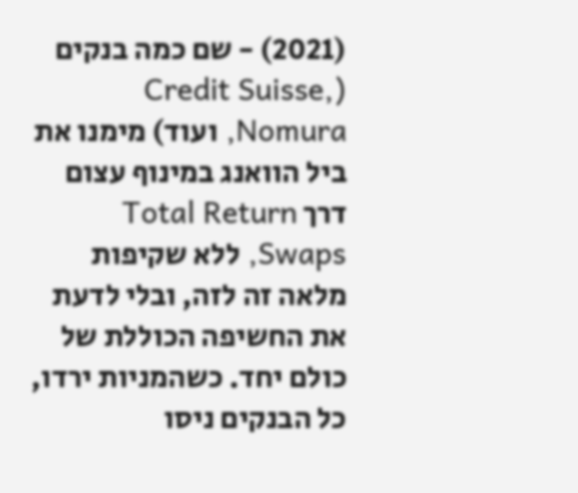(2021) - שם כמה בנקים (Credit Suisse, Nomura, ועוד) מימנו את ביל הוואנג במינוף עצום דרך Total Return Swaps, ללא שקיפות מלאה זה לזה, ובלי לדעת את החשיפה הכוללת של כולם יחד. כשהמניות ירדו, כל הבנקים ניסו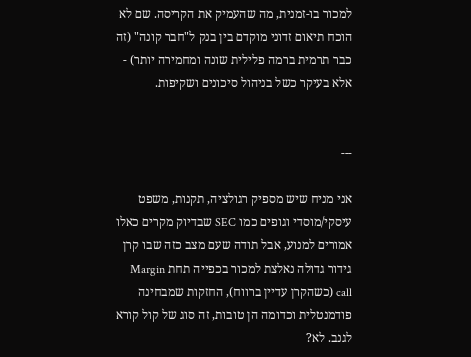למכור בו-זמנית, מה שהעמיק את הקריסה. שם לא הוכח תיאום זדוני מוקדם בין בנק ל"חבר קונה" (זה כבר תרמית ברמה פלילית שונה ומחמירה יותר) - אלא בעיקר כשל בניהול סיכונים ושקיפות.


---

אני מניח שיש מספיק רגולציה, תקנות, משפט עיסקי/מוסדי וגופים כמו SEC שבדיוק מקרים כאלו אמורים למנוע, אבל תודה שעם מצב כזה שבו קרן גידור גדולה נאלצת למכור בכפייה תחת Margin call (כשהקרן עדיין ברווח), החזקות שמבחינה פודמנטלית וכדומה הן טובות, זה סוג של קול קורא לגנב. לא?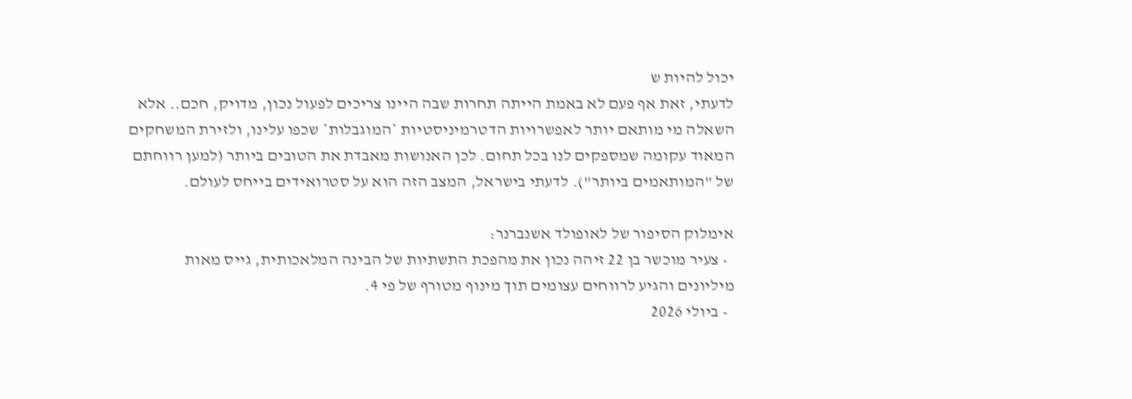יכול להיות ש
לדעתי, זאת אף פעם לא באמת הייתה תחרות שבה היינו צריכים לפעול נכון, מדויק, חכם.. אלא השאלה מי מותאם יותר לאפשרויות הדטרמיניסטיות *המוגבלות* שכפו עלינו, ולזירת המשחקים המאוד עקומה שמספקים לנו בכל תחום. לכן האנושות מאבדת את הטובים ביותר (למען רווחתם של "המותאמים ביותר"). לדעתי בישראל, המצב הזה הוא על סטרואידים בייחס לעולם.

אימלוק הסיפור של לאופולד אשנברנר:
  • צעיר מוכשר בן 22 זיהה נכון את מהפכת התשתיות של הבינה המלאכותית, גייס מאות מיליונים והגיע לרווחים עצומים תוך מינוף מטורף של פי 4.
  • ביולי 2026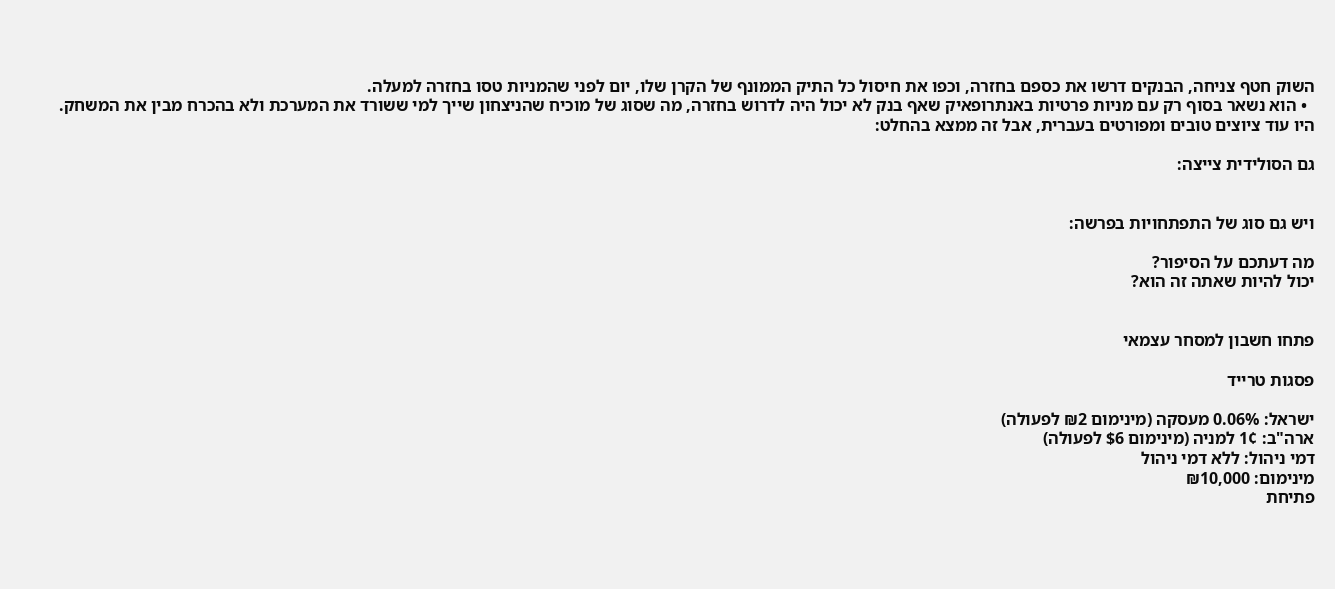השוק חטף צניחה, הבנקים דרשו את כספם בחזרה, וכפו את חיסול כל התיק הממונף של הקרן שלו, יום לפני שהמניות טסו בחזרה למעלה.
  • הוא נשאר בסוף רק עם מניות פרטיות באנתרופאיק שאף בנק לא יכול היה לדרוש בחזרה, מה שסוג של מוכיח שהניצחון שייך למי ששורד את המערכת ולא בהכרח מבין את המשחק.
היו עוד ציוצים טובים ומפורטים בעברית, אבל זה ממצא בהחלט:

גם הסולידית צייצה:


ויש גם סוג של התפתחויות בפרשה:

מה דעתכם על הסיפור?
יכול להיות שאתה זה הוא?


פתחו חשבון למסחר עצמאי

פסגות טרייד

ישראל: 0.06% מעסקה (מינימום ₪2 לפעולה)
ארה"ב: 1¢ למניה (מינימום $6 לפעולה)
דמי ניהול: ללא דמי ניהול
מינימום: ₪10,000
פתיחת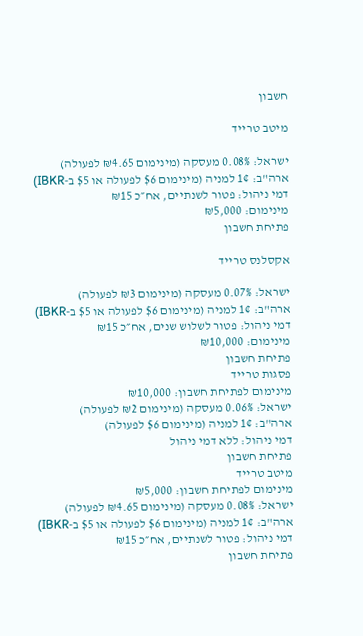חשבון

מיטב טרייד

ישראל: 0.08% מעסקה (מינימום ₪4.65 לפעולה)
ארה"ב: 1¢ למניה (מינימום $6 לפעולה או $5 ב-IBKR)
דמי ניהול: פטור לשנתיים, אח״כ ₪15
מינימום: ₪5,000
פתיחת חשבון

אקסלנס טרייד

ישראל: 0.07% מעסקה (מינימום ₪3 לפעולה)
ארה"ב: 1¢ למניה (מינימום $6 לפעולה או $5 ב-IBKR)
דמי ניהול: פטור לשלוש שנים, אח״כ ₪15
מינימום: ₪10,000
פתיחת חשבון
פסגות טרייד
מינימום לפתיחת חשבון: ₪10,000
ישראל: 0.06% מעסקה (מינימום ₪2 לפעולה)
ארה"ב: 1¢ למניה (מינימום $6 לפעולה)
דמי ניהול: ללא דמי ניהול
פתיחת חשבון
מיטב טרייד
מינימום לפתיחת חשבון: ₪5,000
ישראל: 0.08% מעסקה (מינימום ₪4.65 לפעולה)
ארה"ב: 1¢ למניה (מינימום $6 לפעולה או $5 ב-IBKR)
דמי ניהול: פטור לשנתיים, אח״כ ₪15
פתיחת חשבון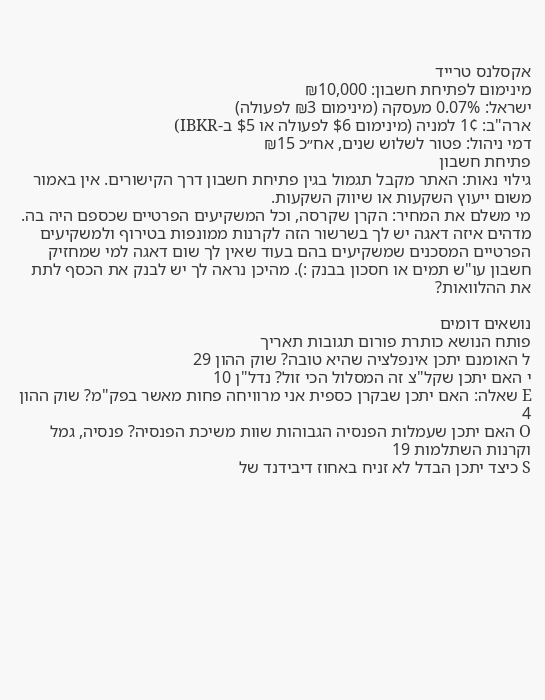אקסלנס טרייד
מינימום לפתיחת חשבון: ₪10,000
ישראל: 0.07% מעסקה (מינימום ₪3 לפעולה)
ארה"ב: 1¢ למניה (מינימום $6 לפעולה או $5 ב-IBKR)
דמי ניהול: פטור לשלוש שנים, אח״כ ₪15
פתיחת חשבון
גילוי נאות: האתר מקבל תגמול בגין פתיחת חשבון דרך הקישורים. אין באמור משום ייעוץ השקעות או שיווק השקעות.
מי משלם את המחיר: הקרן שקרסה, וכל המשקיעים הפרטיים שכספם היה בה.
מדהים איזה דאגה יש לך בשרשור הזה לקרנות ממונפות בטירוף ולמשקיעים הפרטיים המסכנים שמשקיעים בהם בעוד שאין לך שום דאגה למי שמחזיק חשבון עו"ש תמים או חסכון בבנק :). מהיכן נראה לך יש לבנק את הכסף לתת את ההלוואות?

נושאים דומים
פותח הנושא כותרת פורום תגובות תאריך
ל האומנם יתכן אינפלציה שהיא טובה? שוק ההון 29
י האם יתכן שקל"צ זה המסלול הכי זול? נדל"ן 10
E שאלה: האם יתכן שבקרן כספית אני מרוויחה פחות מאשר בפק"מ? שוק ההון 4
O האם יתכן שעמלות הפנסיה הגבוהות שוות משיכת הפנסיה? פנסיה, גמל וקרנות השתלמות 19
S כיצד יתכן הבדל לא זניח באחוז דיבידנד של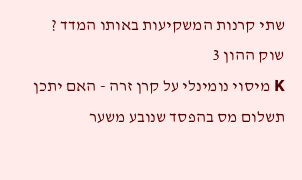שתי קרנות המשקיעות באותו המדד ? שוק ההון 3
K מיסוי נומינלי על קרן זרה - האם יתכן תשלום מס בהפסד שנובע משער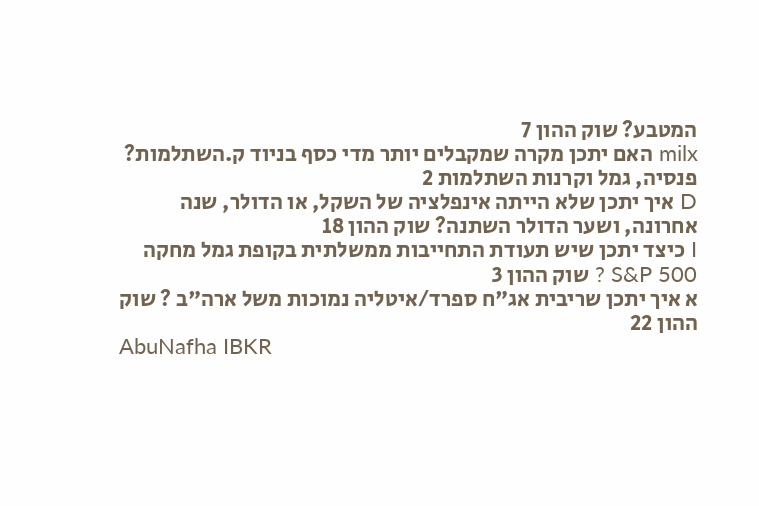המטבע? שוק ההון 7
milx האם יתכן מקרה שמקבלים יותר מדי כסף בניוד ק.השתלמות? פנסיה, גמל וקרנות השתלמות 2
D איך יתכן שלא הייתה אינפלציה של השקל, או הדולר, שנה אחרונה, ושער הדולר השתנה? שוק ההון 18
I כיצד יתכן שיש תעודת התחייבות ממשלתית בקופת גמל מחקה S&P 500 ? שוק ההון 3
א איך יתכן שריבית אג"ח ספרד/איטליה נמוכות משל ארה"ב ? שוק ההון 22
AbuNafha IBKR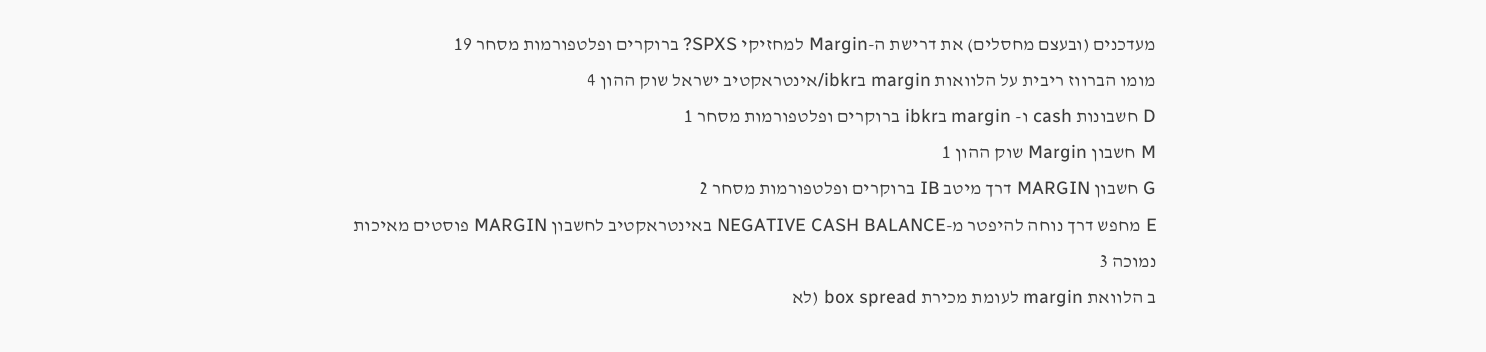מעדכנים (ובעצם מחסלים) את דרישת ה-Margin למחזיקי SPXS? ברוקרים ופלטפורמות מסחר 19
מומו הברווז ריבית על הלוואות margin בibkr/אינטראקטיב ישראל שוק ההון 4
D חשבונות cash ו- margin בibkr ברוקרים ופלטפורמות מסחר 1
M חשבון Margin שוק ההון 1
G חשבון MARGIN דרך מיטב IB ברוקרים ופלטפורמות מסחר 2
E מחפש דרך נוחה להיפטר מ-NEGATIVE CASH BALANCE באינטראקטיב לחשבון MARGIN פוסטים מאיכות נמוכה 3
ב הלוואת margin לעומת מכירת box spread (לא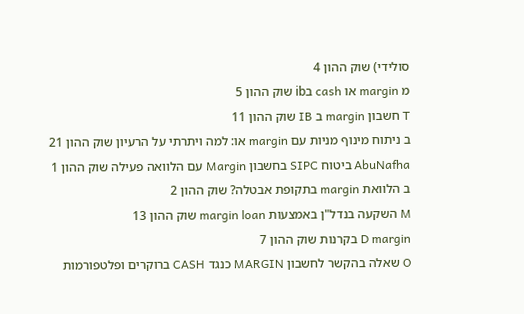סולידי) שוק ההון 4
מ margin או cash בib שוק ההון 5
T חשבון margin ב IB שוק ההון 11
ב ניתוח מינוף מניות עם margin או: למה ויתרתי על הרעיון שוק ההון 21
AbuNafha ביטוח SIPC בחשבון Margin עם הלוואה פעילה שוק ההון 1
ב הלוואת margin בתקופת אבטלה? שוק ההון 2
M השקעה בנדל"ן באמצעות margin loan שוק ההון 13
D margin בקרנות שוק ההון 7
O שאלה בהקשר לחשבון MARGIN כנגד CASH ברוקרים ופלטפורמות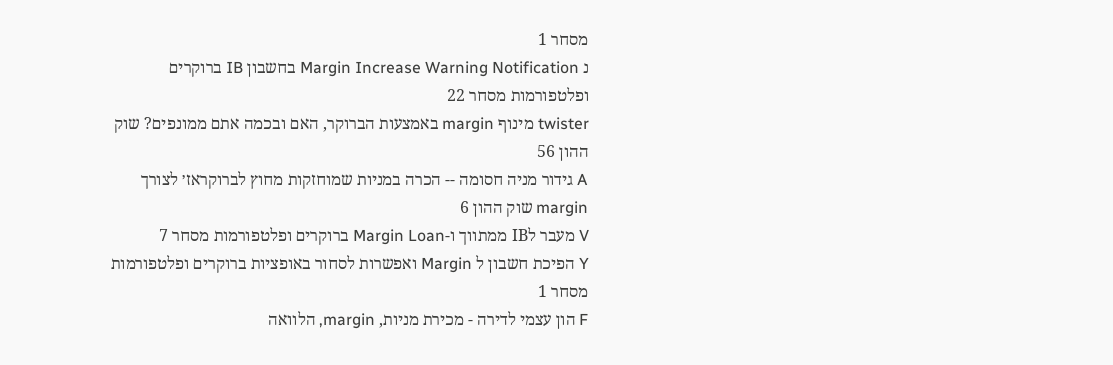מסחר 1
נ Margin Increase Warning Notification בחשבון IB ברוקרים ופלטפורמות מסחר 22
twister מינוף margin באמצעות הברוקר, האם ובכמה אתם ממונפים? שוק ההון 56
A גידור מניה חסומה -- הכרה במניות שמוחזקות מחוץ לברוקראז׳ לצורך margin שוק ההון 6
V מעבר לIB ממתווך ו-Margin Loan ברוקרים ופלטפורמות מסחר 7
Y הפיכת חשבון ל Margin ואפשרות לסחור באופציות ברוקרים ופלטפורמות מסחר 1
F הון עצמי לדירה - מכירת מניות, margin, הלוואה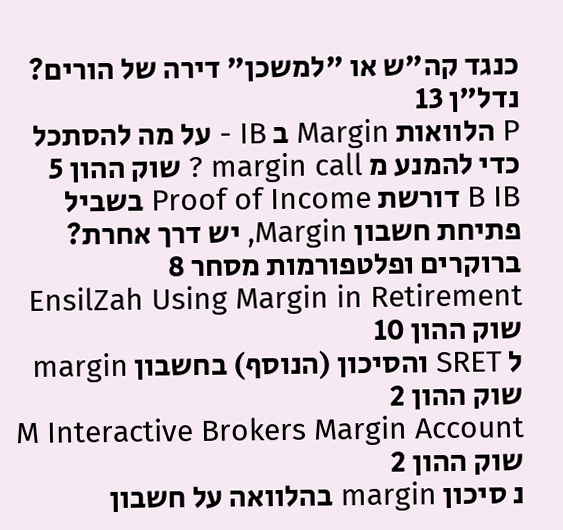כנגד קה"ש או "למשכן" דירה של הורים? נדל"ן 13
P הלוואות Margin ב IB - על מה להסתכל כדי להמנע מ margin call ? שוק ההון 5
B IB דורשת Proof of Income בשביל פתיחת חשבון Margin, יש דרך אחרת? ברוקרים ופלטפורמות מסחר 8
EnsilZah Using Margin in Retirement שוק ההון 10
ל SRET והסיכון (הנוסף) בחשבון margin שוק ההון 2
M Interactive Brokers Margin Account שוק ההון 2
נ סיכון margin בהלוואה על חשבון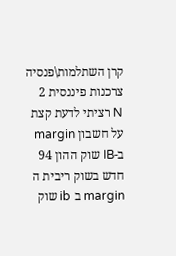קרן השתלמות\פנסיה צרכנות פיננסית 2
N רציתי לדעת קצת על חשבון margin ב-IB שוק ההון 94
חדש בשוק ריבית ה margin ב ib שוק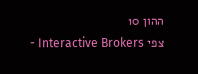ההון 10
צפי Interactive Brokers -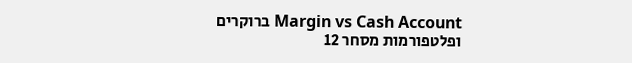Margin vs Cash Account ברוקרים ופלטפורמות מסחר 12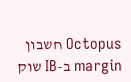Octopus חשבון margin ב-IB שוק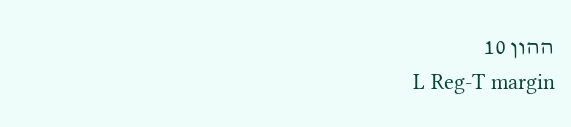ההון 10
L Reg-T margin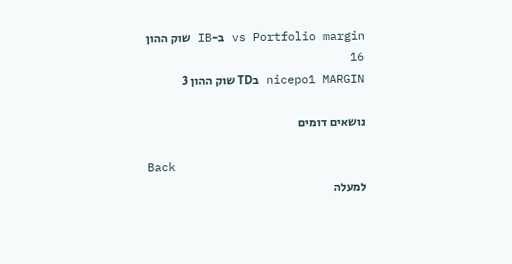vs Portfolio margin ב-IB שוק ההון 16
nicepo1 MARGIN בTD שוק ההון 3

נושאים דומים

Back
למעלה